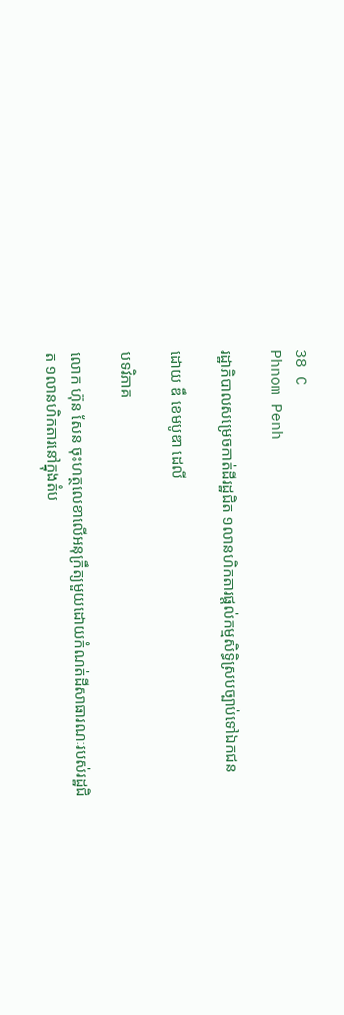38 C
Phnom Penh

រដ្ឋាភិបាលសម្រេចកាត់ដីរដ្ឋជិត ១លានហិកតារផ្ដល់កម្មសិទ្ធិស្របច្បាប់ទៅឯកជន

ដោយ ឌឹ ខេមបូឌា ដេលី

បទវិភាគ

លោក ហ៊ុន សែន ចុះហត្ថលេខាលើអនុក្រឹត្យមួយដោយកំណត់ដីសាធារណៈរបស់រដ្ឋជិត ១លានហិកតារនៅក្នុងតំប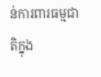ន់ការពារធម្មជាតិក្នុង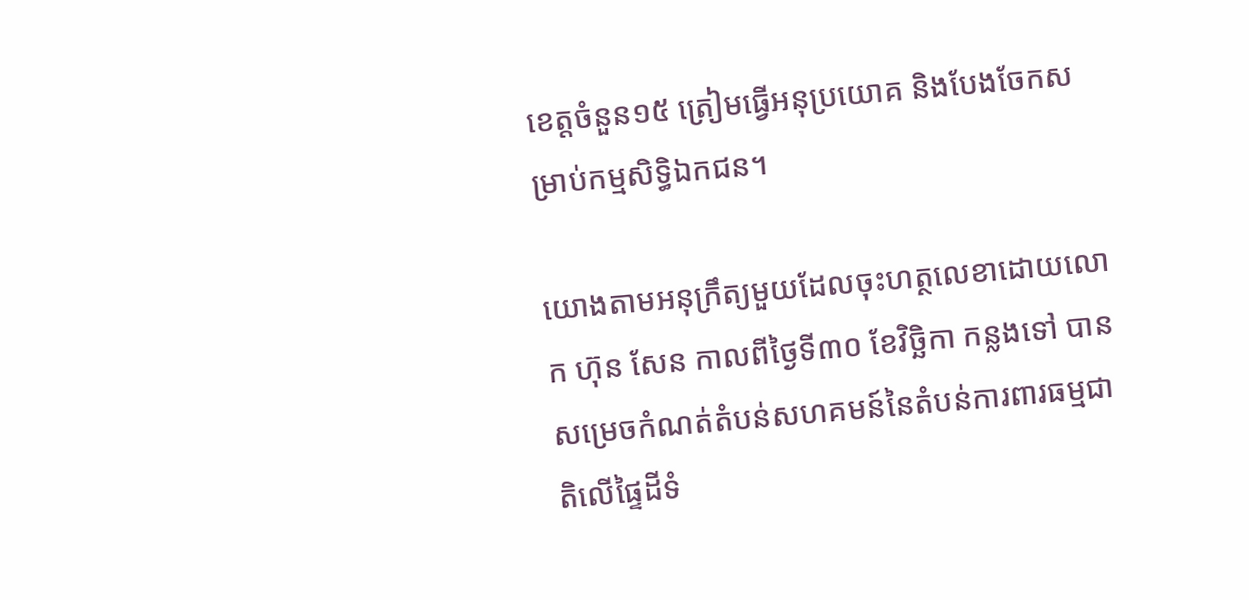ខេត្តចំនួន១៥ ត្រៀមធ្វើអនុប្រយោគ និងបែងចែកសម្រាប់កម្មសិទ្ធិឯកជន។

យោងតាមអនុក្រឹត្យមួយដែលចុះហត្ថលេខាដោយលោក ហ៊ុន សែន កាលពីថ្ងៃទី៣០ ខែវិច្ឆិកា កន្លងទៅ បានសម្រេចកំណត់តំបន់សហគមន៍នៃតំបន់ការពារធម្មជាតិលើផ្ទៃដីទំ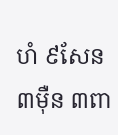ហំ ៩សែន ៣ម៉ឺន ៣ពា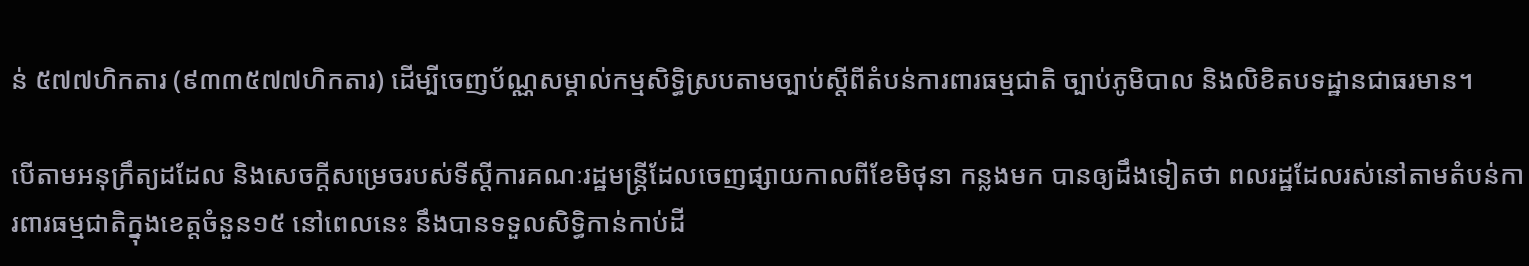ន់ ៥៧៧ហិកតារ (៩៣៣៥៧៧ហិកតារ) ដើម្បីចេញប័ណ្ណសម្គាល់កម្មសិទ្ធិស្របតាមច្បាប់ស្ដីពីតំបន់ការពារធម្មជាតិ ច្បាប់ភូមិបាល និងលិខិតបទដ្ឋានជាធរមាន។

បើតាមអនុក្រឹត្យដដែល និងសេចក្ដីសម្រេចរបស់ទីស្ដីការគណៈរដ្ឋមន្ត្រីដែលចេញផ្សាយកាលពីខែមិថុនា កន្លងមក បានឲ្យដឹងទៀតថា ពលរដ្ឋដែលរស់នៅតាមតំបន់ការពារធម្មជាតិក្នុងខេត្តចំនួន១៥ នៅពេលនេះ នឹងបានទទួលសិទ្ធិកាន់កាប់ដី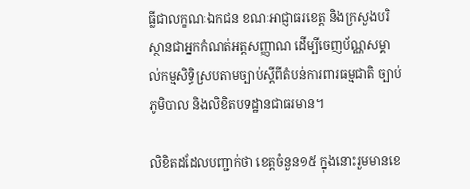ធ្លីជាលក្ខណៈឯកជន ខណៈអាជ្ញាធរខេត្ត និងក្រសួងបរិស្ថានជាអ្នកកំណត់អត្តសញ្ញាណ ដើម្បីចេញប័ណ្ណសម្គាល់កម្មសិទ្ធិស្របតាមច្បាប់ស្ដីពីតំបន់ការពារធម្មជាតិ ច្បាប់ភូមិបាល និងលិខិតបទដ្ឋានជាធរមាន។

លិខិតដដែលបញ្ជាក់ថា ខេត្តចំនួន១៥ ក្នុងនោះរួមមានខេ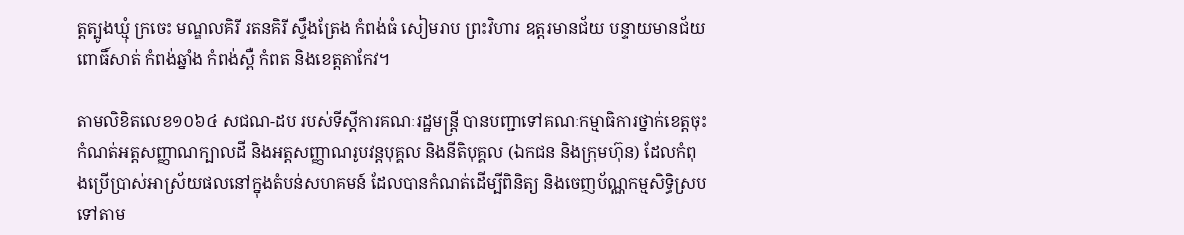ត្តត្បូងឃ្មុំ ក្រចេះ មណ្ឌលគិរី រតនគិរី ស្ទឹងត្រែង កំពង់ធំ សៀមរាប ព្រះវិហារ ឧត្តរមានជ័យ បន្ទាយមានជ័យ ពោធិ៍សាត់ កំពង់ឆ្នាំង កំពង់ស្ពឺ កំពត និងខេត្តតាកែវ។

តាមលិខិតលេខ១០៦៤ សជណ-ដប របស់ទីស្ដីការគណៈរដ្ឋមន្ត្រី បានបញ្ជាទៅគណៈកម្មាធិការថ្នាក់ខេត្តចុះកំណត់អត្តសញ្ញាណក្បាលដី និងអត្តសញ្ញាណរូបវន្តបុគ្គល និងនីតិបុគ្គល (ឯកជន និងក្រុមហ៊ុន) ដែលកំពុងប្រើប្រាស់អាស្រ័យផលនៅក្នុងតំបន់សហគមន៍ ដែលបានកំណត់ដើម្បីពិនិត្យ និងចេញប័ណ្ណកម្មសិទ្ធិស្របទៅតាម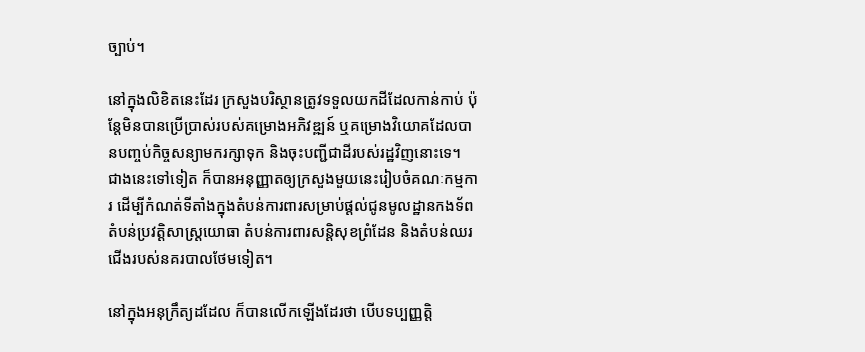ច្បាប់។

នៅក្នុងលិខិតនេះដែរ ក្រសួងបរិស្ថានត្រូវទទួលយកដីដែលកាន់កាប់ ប៉ុន្តែមិនបានប្រើប្រាស់របស់គម្រោងអភិវឌ្ឍន៍ ឬគម្រោងវិយោគដែលបានបញ្ចប់កិច្ចសន្យាមករក្សាទុក និងចុះបញ្ជីជាដីរបស់រដ្ឋវិញនោះទេ។ ជាងនេះទៅទៀត ក៏បានអនុញ្ញាតឲ្យក្រសួងមួយនេះរៀបចំគណៈកម្មការ ដើម្បីកំណត់ទីតាំងក្នុងតំបន់ការពារសម្រាប់ផ្ដល់ជូនមូលដ្ឋានកងទ័ព តំបន់ប្រវត្តិសាស្ត្រយោធា តំបន់ការពារសន្តិសុខព្រំដែន និងតំបន់ឈរជើងរបស់នគរបាលថែមទៀត។

នៅក្នុងអនុក្រឹត្យដដែល ក៏បានលើកឡើងដែរថា បើបទប្បញ្ញត្តិ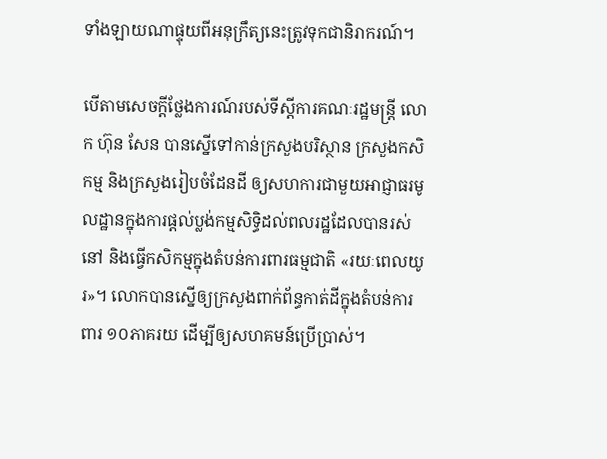ទាំងឡាយណាផ្ទុយពីអនុក្រឹត្យនេះត្រូវទុកជានិរាករណ៍។

បើតាមសេចក្ដីថ្លែងការណ៍របស់ទីស្ដីការគណៈរដ្ឋមន្ត្រី លោក ហ៊ុន សែន បានស្នើទៅកាន់ក្រសួងបរិស្ថាន ក្រសួងកសិកម្ម និងក្រសួងរៀបចំដែនដី ឲ្យសហការជាមួយអាជ្ញាធរមូលដ្ឋានក្នុងការផ្ដល់ប្លង់កម្មសិទ្ធិដល់ពលរដ្ឋដែលបានរស់នៅ និងធ្វើកសិកម្មក្នុងតំបន់ការពារធម្មជាតិ «រយៈពេលយូរ»។ លោកបានស្នើឲ្យក្រសួងពាក់ព័ន្ធកាត់ដីក្នុងតំបន់ការពារ ១០ភាគរយ ដើម្បីឲ្យសហគមន៍ប្រើប្រាស់។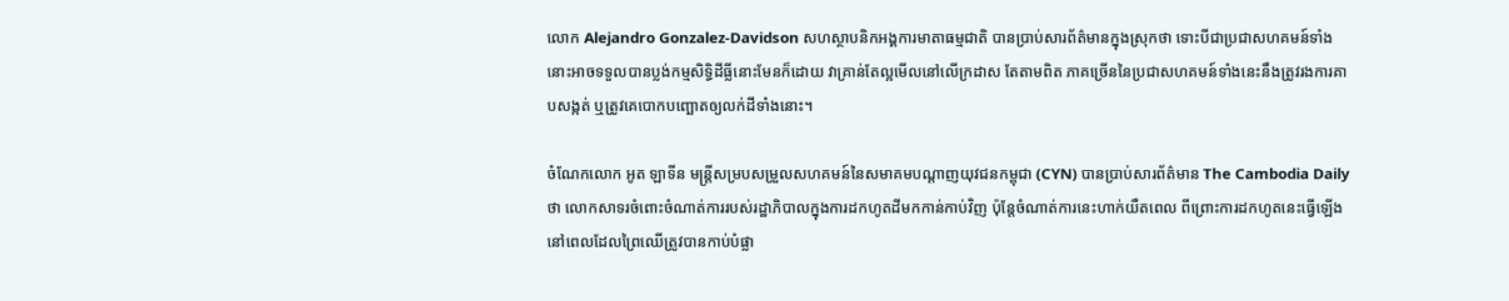លោក Alejandro Gonzalez-Davidson សហស្ថាបនិកអង្គការមាតាធម្មជាតិ បានប្រាប់សារព័ត៌មានក្នុងស្រុកថា ទោះបីជាប្រជាសហគមន៍ទាំងនោះអាចទទួលបានប្លង់កម្មសិទ្ធិដីធ្លីនោះមែនក៏ដោយ វាគ្រាន់តែល្អមើលនៅលើក្រដាស តែតាមពិត ភាគច្រើននៃប្រជាសហគមន៍ទាំងនេះនឹងត្រូវរងការគាបសង្កត់ ឬត្រូវគេបោកបញ្ឆោតឲ្យលក់ដីទាំងនោះ។

ចំណែកលោក អូត ឡាទីន មន្ត្រីសម្របសម្រួលសហគមន៍នៃសមាគមបណ្ដាញយុវជនកម្ពុជា (CYN) បានប្រាប់សារព័ត៌មាន The Cambodia Daily ថា លោកសាទរចំពោះចំណាត់ការរបស់រដ្ឋាភិបាលក្នុងការដកហូតដីមកកាន់កាប់វិញ ប៉ុន្តែចំណាត់ការនេះហាក់យឺតពេល ពីព្រោះការដកហូតនេះធ្វើឡើងនៅពេលដែលព្រៃឈើត្រូវបានកាប់បំផ្លា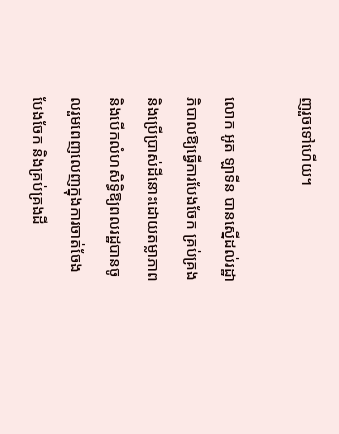ញរួចទៅហើយ។

លោក អូត ឡាទីន បានស្នើដល់រដ្ឋាភិបាលឱ្យធ្វើការបែងចែក គ្រប់គ្រង និងប្រើប្រាស់ដីនោះដោយតម្លាភាព និងបើកលំហសិទ្ធិឱ្យពលរដ្ឋបានចូលរួមពេញលេញក្នុងការចាត់ចែង បែងចែក និងគ្រប់គ្រងដី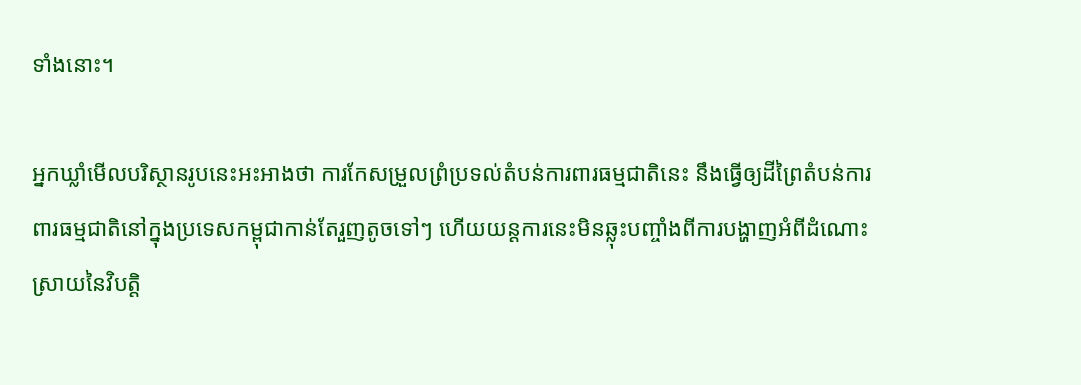ទាំងនោះ។

អ្នកឃ្លាំមើលបរិស្ថានរូបនេះអះអាងថា ការកែសម្រួលព្រំប្រទល់តំបន់ការពារធម្មជាតិនេះ នឹងធ្វើឲ្យដីព្រៃតំបន់ការពារធម្មជាតិនៅក្នុងប្រទេសកម្ពុជាកាន់តែរួញតូចទៅៗ ហើយយន្តការនេះមិនឆ្លុះបញ្ចាំងពីការបង្ហាញអំពីដំណោះស្រាយនៃវិបត្តិ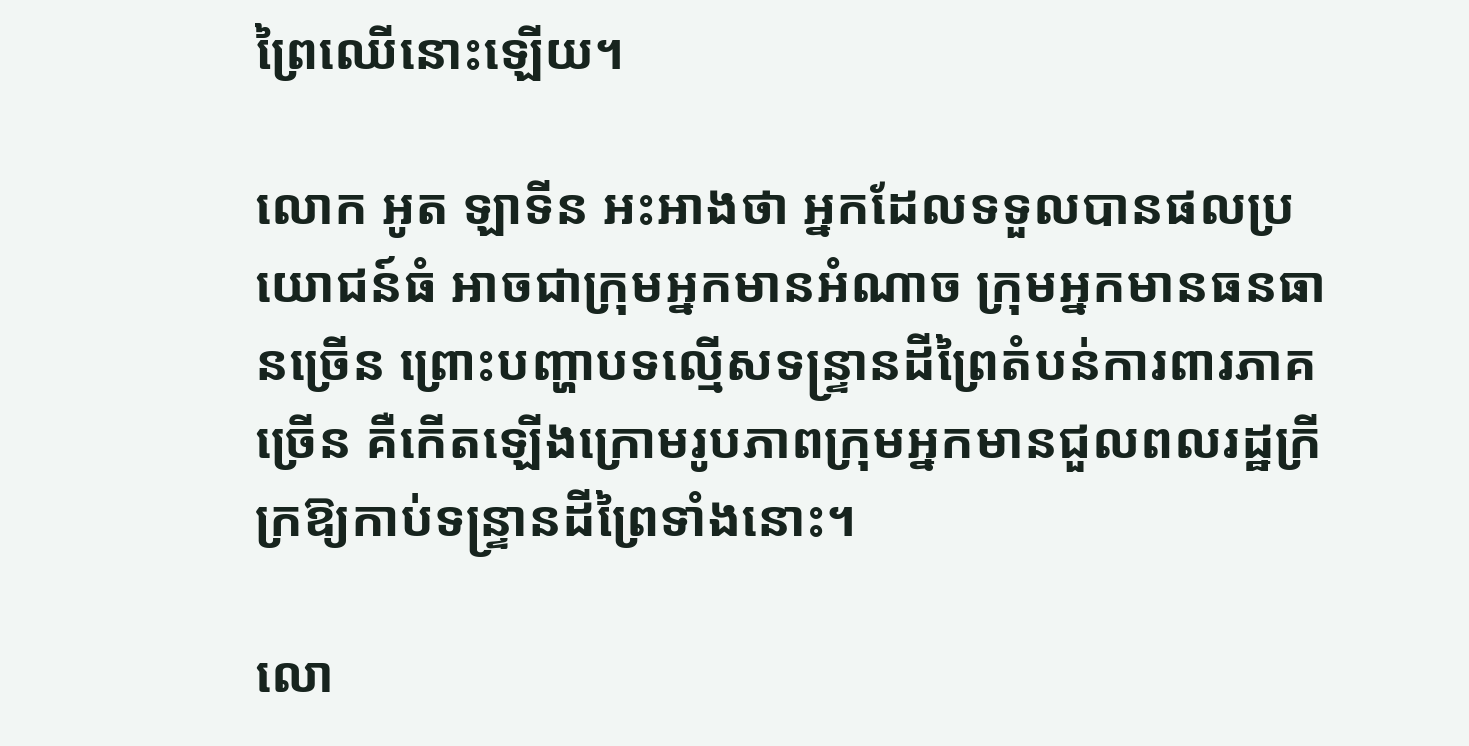ព្រៃឈើនោះឡើយ។

លោក អូត ឡាទីន អះអាងថា អ្នកដែលទទួលបានផលប្រយោជន៍ធំ អាចជាក្រុមអ្នកមានអំណាច ក្រុមអ្នកមានធនធានច្រើន ព្រោះបញ្ហាបទល្មើសទន្ទ្រានដីព្រៃតំបន់ការពារភាគច្រើន គឺកើតឡើងក្រោមរូបភាពក្រុមអ្នកមានជួលពលរដ្ឋក្រីក្រឱ្យកាប់ទន្ទ្រានដីព្រៃទាំងនោះ។

លោ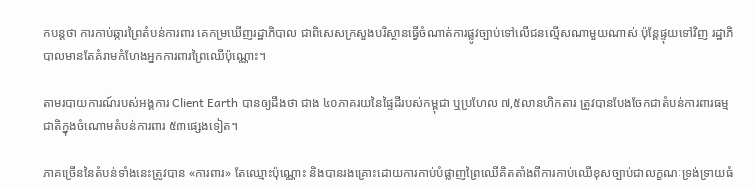កបន្តថា ការកាប់ឆ្ការព្រៃតំបន់ការពារ គេកម្រឃើញរដ្ឋាភិបាល ជាពិសេសក្រសួងបរិស្ថានធ្វើចំណាត់ការផ្លូវច្បាប់ទៅលើជនល្មើសណាមួយណាស់ ប៉ុន្តែផ្ទុយទៅវិញ រដ្ឋាភិបាលមានតែគំរាមកំហែងអ្នកការពារព្រៃឈើប៉ុណ្ណោះ។

តាមរបាយការណ៍របស់អង្គការ Client Earth បានឲ្យដឹងថា ជាង ៤០ភាគរយនៃផ្ទៃដីរបស់កម្ពុជា ឬប្រហែល ៧,៥លានហិកតារ ត្រូវបានបែងចែកជាតំបន់ការពារធម្មជាតិក្នុងចំណោមតំបន់ការពារ ៥៣ផ្សេងទៀត។

ភាគច្រើននៃតំបន់ទាំងនេះត្រូវបាន «ការពារ» តែឈ្មោះប៉ុណ្ណោះ និងបានរងគ្រោះដោយការកាប់បំផ្លាញព្រៃឈើគិតតាំងពីការកាប់ឈើខុសច្បាប់ជាលក្ខណៈទ្រង់ទ្រាយធំ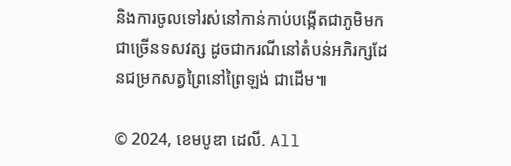និងការចូលទៅរស់នៅកាន់កាប់បង្កើតជាភូមិមកជាច្រើនទសវត្ស ដូចជាករណីនៅតំបន់អភិរក្សដែនជម្រកសត្វព្រៃនៅព្រៃឡង់ ជាដើម៕

© 2024, ខេមបូឌា ដេលី. All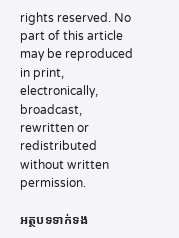rights reserved. No part of this article may be reproduced in print, electronically, broadcast, rewritten or redistributed without written permission.

អត្ថបទទាក់ទង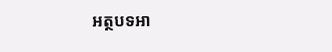អត្ថបទអា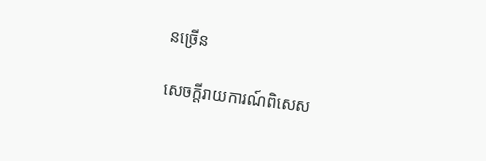នច្រើន

សេចក្ដីរាយការណ៍ពិសេស